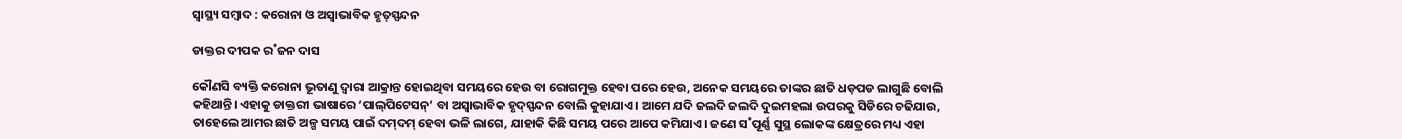ସ୍ୱାସ୍ଥ୍ୟ ସମ୍ବାଦ : କରୋନା ଓ ଅସ୍ୱାଭାବିକ ହୃତ୍‌ସ୍ପନ୍ଦନ

ଡାକ୍ତର ଦୀପକ ର˚ଜନ ଦାସ

କୌଣସି ବ୍ୟକ୍ତି କରୋନା ଭୂତାଣୁ ଦ୍ବାରା ଆକ୍ରାନ୍ତ ହୋଇଥିବା ସମୟରେ ହେଉ ବା ରୋଗମୁକ୍ତ ହେବା ପରେ ହେଉ, ଅନେକ ସମୟରେ ତାଙ୍କର ଛାତି ଧଡ଼ପଡ ଲାଗୁଛି ବୋଲି କହିଥାନ୍ତି। ଏହାକୁ ଡାକ୍ତରୀ ଭାଷାରେ ‘ପାଲ୍‌ପିଟେସନ୍‌’ ବା ଅସ୍ବାଭାବିକ ହୃଦ୍‌ସ୍ପନ୍ଦନ ବୋଲି କୁହାଯାଏ। ଆମେ ଯଦି ଜଲଦି ଜଲଦି ଦୁଇମହଲା ଉପରକୁ ସିଡିରେ ଚଢିଯାଉ, ତାହେଲେ ଆମର ଛାତି ଅଳ୍ପ ସମୟ ପାଇଁ ଦମ୍‌ଦମ୍‌ ହେବା ଭଳି ଲାଗେ, ଯାହାକି କିଛି ସମୟ ପରେ ଆପେ କମିଯାଏ। ଜଣେ ସ˚ପୂର୍ଣ୍ଣ ସୁସ୍ଥ ଲୋକଙ୍କ କ୍ଷେତ୍ରରେ ମଧ୍ୟ ଏହା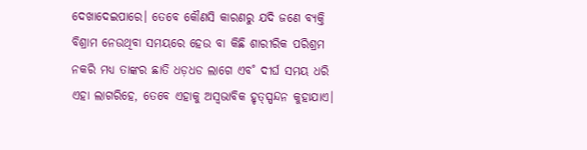ଦେଖାଦେଇପାରେ। ତେବେ କୌଣସି କାରଣରୁ ଯଦି ଜଣେ ବ୍ୟକ୍ତି ବିଶ୍ରାମ ନେଉଥିବା ସମୟରେ ହେଉ ବା କିଛି ଶାରୀରିକ ପରିଶ୍ରମ ନକରି ମଧ୍ୟ ତାଙ୍କର ଛାତି ଧଡ଼ଧଡ ଲାଗେ ଏବ˚ ଦୀର୍ଘ ସମୟ ଧରି ଏହା ଲାଗରିହେ, ତେବେ ଏହାକୁ ଅସ୍ବଭାବିକ ହୃତ୍‌ସ୍ପନ୍ଦନ କୁହାଯାଏ।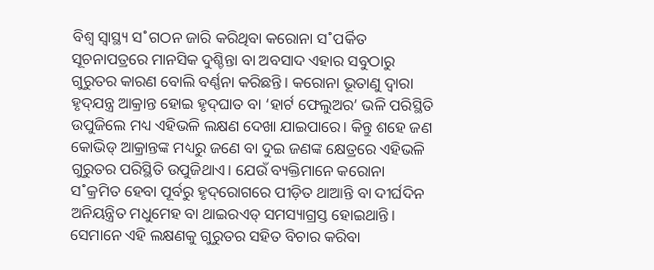ବିଶ୍ବ ସ୍ବାସ୍ଥ୍ୟ ସ˚ଗଠନ ଜାରି କରିଥିବା କରୋନା ସ˚ପର୍କିତ ସୂଚନାପତ୍ରରେ ମାନସିକ ଦୁଶ୍ଚିନ୍ତା ବା ଅବସାଦ ଏହାର ସବୁଠାରୁ ଗୁରୁତର କାରଣ ବୋଲି ବର୍ଣ୍ଣନା କରିଛନ୍ତି। କରୋନା ଭୂତାଣୁ ଦ୍ବାରା ହୃଦ୍‌ଯନ୍ତ୍ର ଆକ୍ରାନ୍ତ ହୋଇ ହୃଦ୍‌ଘାତ ବା ‘ହାର୍ଟ ଫେଲୁଅର’ ଭଳି ପରିସ୍ଥିତି ଉପୁଜିଲେ ମଧ୍ୟ ଏହିଭଳି ଲକ୍ଷଣ ଦେଖା ଯାଇପାରେ। କିନ୍ତୁ ଶହେ ଜଣ କୋଭିଡ୍‌ ଆକ୍ରାନ୍ତଙ୍କ ମଧ୍ୟରୁ ଜଣେ ବା ଦୁଇ ଜଣଙ୍କ କ୍ଷେତ୍ରରେ ଏହିଭଳି ଗୁରୁତର ପରିସ୍ଥିତି ଉପୁଜିଥାଏ। ଯେଉଁ ବ୍ୟକ୍ତିମାନେ କରୋନା ସ˚କ୍ରମିତ ହେବା ପୂର୍ବରୁ ହୃଦ୍‌ରୋଗରେ ପୀଡ଼ିତ ଥାଆନ୍ତି ବା ଦୀର୍ଘଦିନ ଅନିୟନ୍ତ୍ରିତ ମଧୁମେହ ବା ଥାଇରଏଡ୍‌ ସମସ୍ୟାଗ୍ରସ୍ତ ହୋଇଥାନ୍ତି। ସେମାନେ ଏହି ଲକ୍ଷଣକୁ ଗୁରୁତର ସହିତ ବିଚାର କରିବା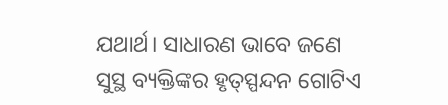ଯଥାର୍ଥ। ସାଧାରଣ ଭାବେ ଜଣେ ସୁସ୍ଥ ବ୍ୟକ୍ତିଙ୍କର ହୃତ୍‌ସ୍ପନ୍ଦନ ଗୋଟିଏ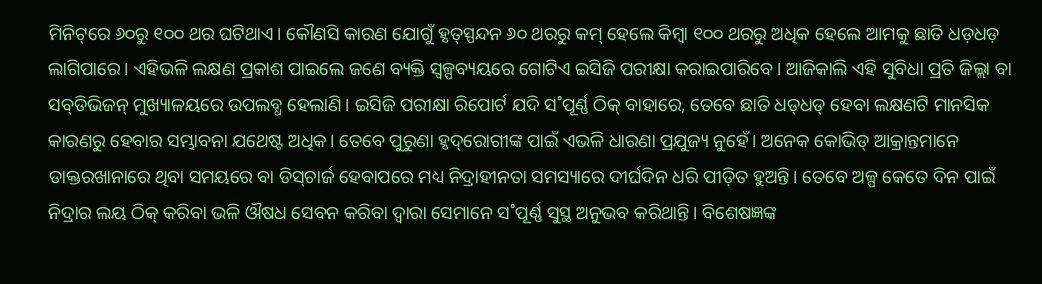ମିନିଟ୍‌ରେ ୬୦ରୁ ୧୦୦ ଥର ଘଟିଥାଏ। କୌଣସି କାରଣ ଯୋଗୁଁ ହୃତ୍‌ସ୍ପନ୍ଦନ ୬୦ ଥରରୁ କମ୍‌ ହେଲେ କିମ୍ବା ୧୦୦ ଥରରୁ ଅଧିକ ହେଲେ ଆମକୁ ଛାତି ଧଡ଼ଧଡ଼ ଲାଗିପାରେ। ଏହିଭଳି ଲକ୍ଷଣ ପ୍ରକାଶ ପାଇଲେ ଜଣେ ବ୍ୟକ୍ତି ସ୍ବଳ୍ପବ୍ୟୟରେ ଗୋଟିଏ ଇସିଜି ପରୀକ୍ଷା କରାଇପାରିବେ। ଆଜିକାଲି ଏହି ସୁବିଧା ପ୍ରତି ଜିଲ୍ଲା ବା ସବ୍‌ଡିଭିଜନ୍‌ ମୁଖ୍ୟାଳୟରେ ଉପଲବ୍ଧ ହେଲାଣି। ଇସିଜି ପରୀକ୍ଷା ରିପୋର୍ଟ ଯଦି ସ˚ପୂର୍ଣ୍ଣ ଠିକ୍‌ ବାହାରେ, ତେବେ ଛାତି ଧଡ୍‌ଧଡ୍‌ ହେବା ଲକ୍ଷଣଟି ମାନସିକ କାରଣରୁ ହେବାର ସମ୍ଭାବନା ଯଥେଷ୍ଟ ଅଧିକ। ତେବେ ପୁରୁଣା ହୃଦ୍‌ରୋଗୀଙ୍କ ପାଇଁ ଏଭଳି ଧାରଣା ପ୍ରଯୁଜ୍ୟ ନୁହେଁ। ଅନେକ କୋଭିଡ୍‌ ଆକ୍ରାନ୍ତମାନେ ଡାକ୍ତରଖାନାରେ ଥିବା ସମୟରେ ବା ଡିସ୍‌ଚାର୍ଜ ହେବାପରେ ମଧ୍ୟ ନିଦ୍ରାହୀନତା ସମସ୍ୟାରେ ଦୀର୍ଘଦିନ ଧରି ପୀଡ଼ିତ ହୁଅନ୍ତି। ତେବେ ଅଳ୍ପ କେତେ ଦିନ ପାଇଁ ନିଦ୍ରାର ଲୟ ଠିକ୍‌ କରିବା ଭଳି ଔଷଧ ସେବନ କରିବା ଦ୍ବାରା ସେମାନେ ସ˚ପୂର୍ଣ୍ଣ ସୁସ୍ଥ ଅନୁଭବ କରିଥାନ୍ତି। ବିଶେଷଜ୍ଞଙ୍କ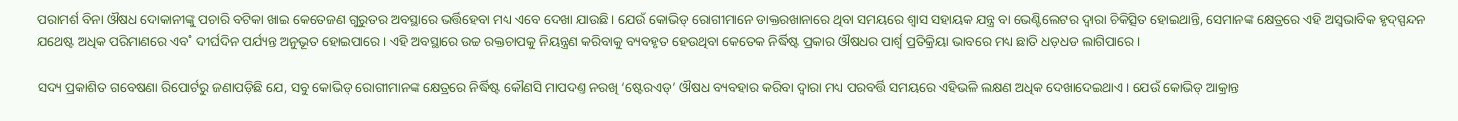ପରାମର୍ଶ ବିନା ଔଷଧ ଦୋକାନୀଙ୍କୁ ପଚାରି ବଟିକା ଖାଇ କେତେଜଣ ଗୁରୁତର ଅବସ୍ଥାରେ ଭର୍ତ୍ତିହେବା ମଧ୍ୟ ଏବେ ଦେଖା ଯାଉଛି। ଯେଉଁ କୋଭିଡ୍‌ ରୋଗୀମାନେ ଡାକ୍ତରଖାନାରେ ଥିବା ସମୟରେ ଶ୍ବାସ ସହାୟକ ଯନ୍ତ୍ର ବା ଭେଣ୍ଟିଲେଟର ଦ୍ବାରା ଚିକିତ୍ସିତ ହୋଇଥାନ୍ତି, ସେମାନଙ୍କ କ୍ଷେତ୍ରରେ ଏହି ଅସ୍ବଭାବିକ ହୃଦ୍‌ସ୍ପନ୍ଦନ ଯଥେଷ୍ଟ ଅଧିକ ପରିମାଣରେ ଏବ˚ ଦୀର୍ଘଦିନ ପର୍ଯ୍ୟନ୍ତ ଅନୁଭୂତ ହୋଇପାରେ। ଏହି ଅବସ୍ଥାରେ ଉଚ୍ଚ ରକ୍ତଚାପକୁ ନିୟନ୍ତ୍ରଣ କରିବାକୁ ବ୍ୟବହୃତ ହେଉଥିବା କେତେକ ନିର୍ଦ୍ଧିଷ୍ଟ ପ୍ରକାର ଔଷଧର ପାର୍ଶ୍ବ ପ୍ରତିକ୍ରିୟା ଭାବରେ ମଧ୍ୟ ଛାତି ଧଡ଼ଧଡ ଲାଗିପାରେ।

ସଦ୍ୟ ପ୍ରକାଶିତ ଗବେଷଣା ରିପୋର୍ଟରୁ ଜଣାପଡ଼ିଛି ଯେ, ସବୁ କୋଭିଡ୍‌ ରୋଗୀମାନଙ୍କ କ୍ଷେତ୍ରରେ ନିର୍ଦ୍ଧିଷ୍ଟ କୌଣସି ମାପଦଣ୍ତ ନରଖି ‘ଷ୍ଟେରଏଡ୍‌’ ଔଷଧ ବ୍ୟବହାର କରିବା ଦ୍ବାରା ମଧ୍ୟ ପରବର୍ତ୍ତି ସମୟରେ ଏହିଭଳି ଲକ୍ଷଣ ଅଧିକ ଦେଖାଦେଇଥାଏ। ଯେଉଁ କୋଭିଡ୍‌ ଆକ୍ରାନ୍ତ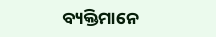ବ୍ୟକ୍ତିମାନେ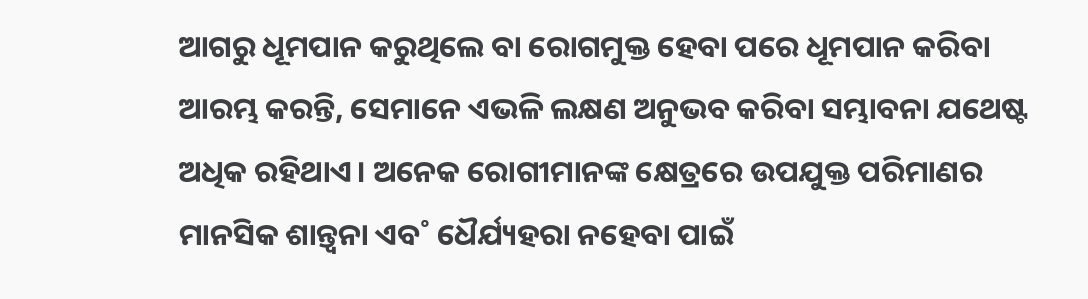ଆଗରୁ ଧୂମପାନ କରୁଥିଲେ ବା ରୋଗମୁକ୍ତ ହେବା ପରେ ଧୂମପାନ କରିବା ଆରମ୍ଭ କରନ୍ତି, ସେମାନେ ଏଭଳି ଲକ୍ଷଣ ଅନୁଭବ କରିବା ସମ୍ଭାବନା ଯଥେଷ୍ଟ ଅଧିକ ରହିଥାଏ। ଅନେକ ରୋଗୀମାନଙ୍କ କ୍ଷେତ୍ରରେ ଉପଯୁକ୍ତ ପରିମାଣର ମାନସିକ ଶାନ୍ତ୍ବନା ଏବ˚ ଧୈର୍ଯ୍ୟହରା ନହେବା ପାଇଁ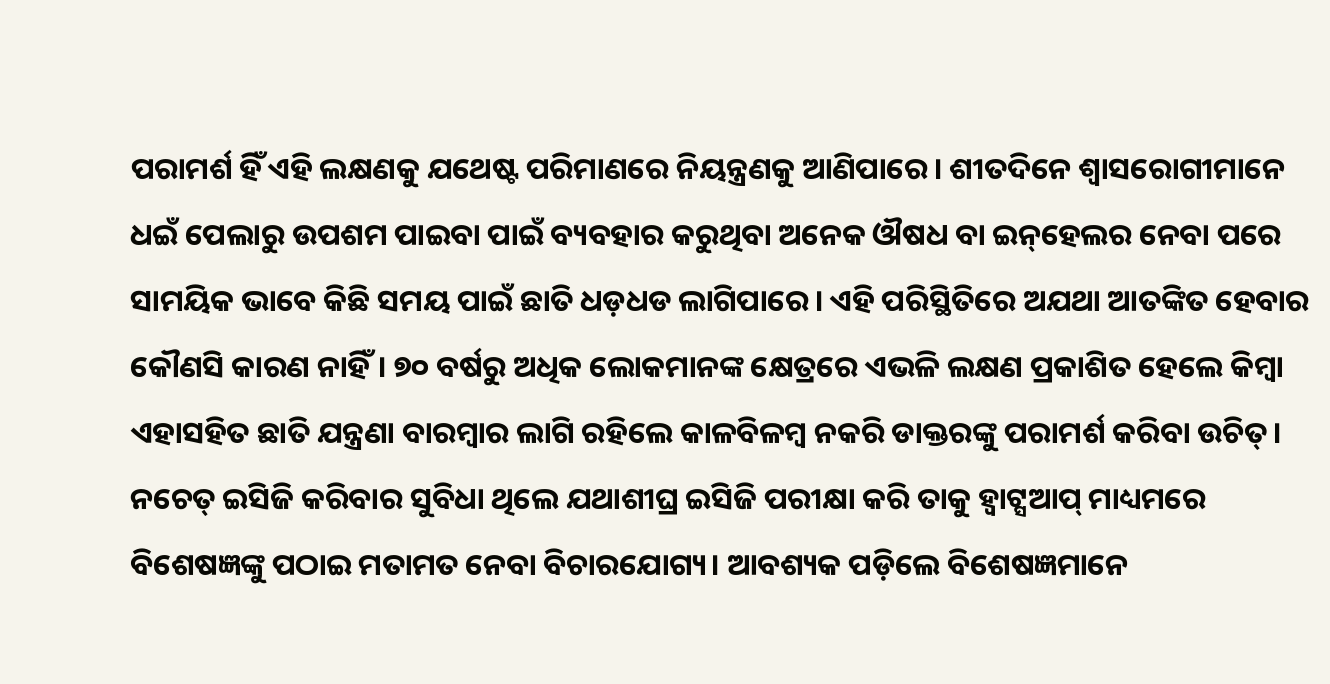ପରାମର୍ଶ ହିଁ ଏହି ଲକ୍ଷଣକୁ ଯଥେଷ୍ଟ ପରିମାଣରେ ନିୟନ୍ତ୍ରଣକୁ ଆଣିପାରେ। ଶୀତଦିନେ ଶ୍ବାସରୋଗୀମାନେ ଧଇଁ ପେଲାରୁ ଉପଶମ ପାଇବା ପାଇଁ ବ୍ୟବହାର କରୁଥିବା ଅନେକ ଔଷଧ ବା ଇନ୍‌ହେଲର ନେବା ପରେ ସାମୟିକ ଭାବେ କିଛି ସମୟ ପାଇଁ ଛାତି ଧଡ଼ଧଡ ଲାଗିପାରେ। ଏହି ପରିସ୍ଥିତିରେ ଅଯଥା ଆତଙ୍କିତ ହେବାର କୌଣସି କାରଣ ନାହିଁ। ୭୦ ବର୍ଷରୁ ଅଧିକ ଲୋକମାନଙ୍କ କ୍ଷେତ୍ରରେ ଏଭଳି ଲକ୍ଷଣ ପ୍ରକାଶିତ ହେଲେ କିମ୍ବା ଏହାସହିତ ଛାତି ଯନ୍ତ୍ରଣା ବାରମ୍ବାର ଲାଗି ରହିଲେ କାଳବିଳମ୍ବ ନକରି ଡାକ୍ତରଙ୍କୁ ପରାମର୍ଶ କରିବା ଉଚିତ୍‌। ନଚେତ୍‌ ଇସିଜି କରିବାର ସୁବିଧା ଥିଲେ ଯଥାଶୀଘ୍ର ଇସିଜି ପରୀକ୍ଷା କରି ତାକୁ ହ୍ବାଟ୍ସଆପ୍‌ ମାଧ୍ୟମରେ ବିଶେଷଜ୍ଞଙ୍କୁ ପଠାଇ ମତାମତ ନେବା ବିଚାରଯୋଗ୍ୟ। ଆବଶ୍ୟକ ପଡ଼ିଲେ ବିଶେଷଜ୍ଞମାନେ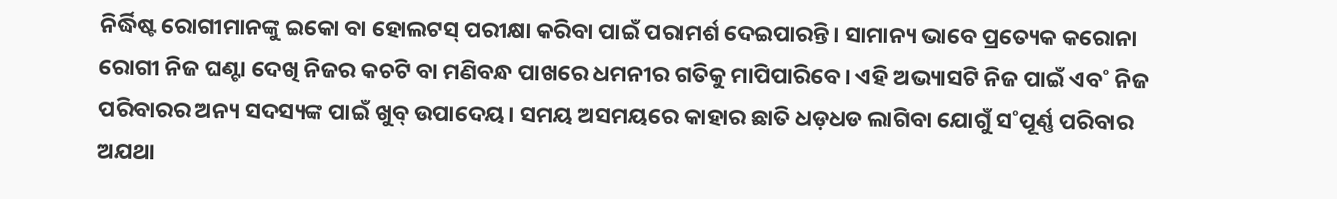ନିର୍ଦ୍ଧିଷ୍ଟ ରୋଗୀମାନଙ୍କୁ ଇକୋ ବା ହୋଲଟସ୍‌ ପରୀକ୍ଷା କରିବା ପାଇଁ ପରାମର୍ଶ ଦେଇପାରନ୍ତି। ସାମାନ୍ୟ ଭାବେ ପ୍ରତ୍ୟେକ କରୋନା ରୋଗୀ ନିଜ ଘଣ୍ଟା ଦେଖି ନିଜର କଚଟି ବା ମଣିବନ୍ଧ ପାଖରେ ଧମନୀର ଗତିକୁ ମାପିପାରିବେ। ଏହି ଅଭ୍ୟାସଟି ନିଜ ପାଇଁ ଏବ˚ ନିଜ ପରିବାରର ଅନ୍ୟ ସଦସ୍ୟଙ୍କ ପାଇଁ ଖୁବ୍‌ ଉପାଦେୟ। ସମୟ ଅସମୟରେ କାହାର ଛାତି ଧଡ଼ଧଡ ଲାଗିବା ଯୋଗୁଁ ସ˚ପୂର୍ଣ୍ଣ ପରିବାର ଅଯଥା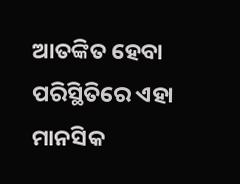ଆତଙ୍କିତ ହେବା ପରିସ୍ଥିତିରେ ଏହା ମାନସିକ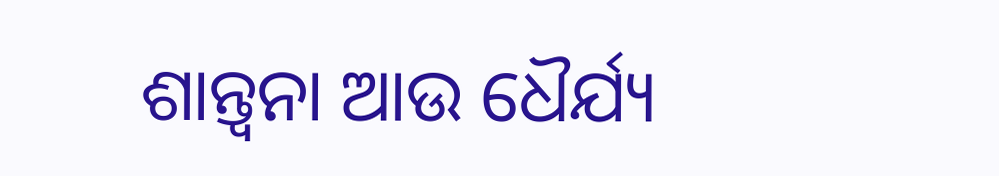ଶାନ୍ତ୍ବନା ଆଉ ଧୈର୍ଯ୍ୟ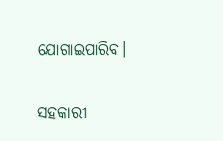ଯୋଗାଇପାରିବ।

ସହକାରୀ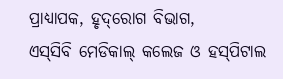ପ୍ରାଧ୍ୟାପକ, ହୃଦ୍‌ରୋଗ ବିଭାଗ,
ଏସ୍‌ସିବି ମେଡିକାଲ୍‌ କଲେଜ ଓ ହସ୍‌ପିଟାଲ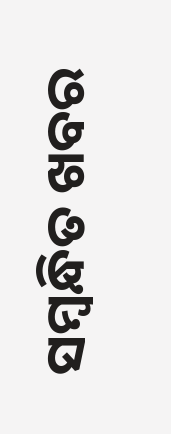ସମ୍ବନ୍ଧିତ ଖବର